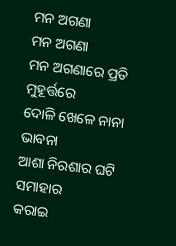ମନ ଅଗଣା
ମନ ଅଗଣା
ମନ ଅଗଣାରେ ପ୍ରତି ମୁହୂର୍ତ୍ତରେ
ଦୋଳି ଖେଳେ ନାନା ଭାବନା
ଆଶା ନିରଶାର ଘଟି ସମାହାର
କରାଇ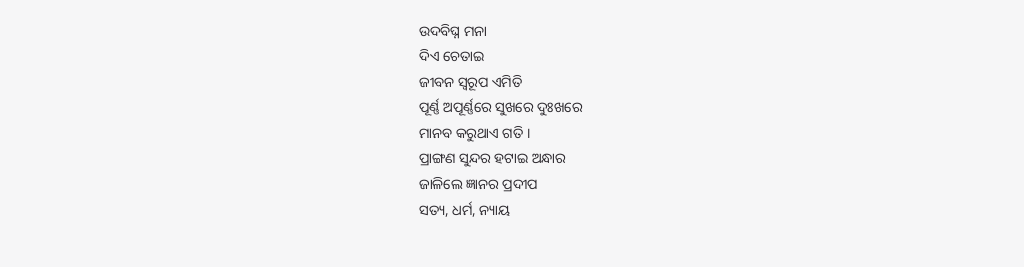ଉଦବିଘ୍ନ ମନା
ଦିଏ ଚେତାଇ
ଜୀବନ ସ୍ବରୂପ ଏମିତି
ପୂର୍ଣ୍ଣ ଅପୂର୍ଣ୍ଣରେ ସୁଖରେ ଦୁଃଖରେ
ମାନବ କରୁଥାଏ ଗତି ।
ପ୍ରାଙ୍ଗଣ ସୁନ୍ଦର ହଟାଇ ଅନ୍ଧାର
ଜାଳିଲେ ଜ୍ଞାନର ପ୍ରଦୀପ
ସତ୍ୟ, ଧର୍ମ, ନ୍ୟାୟ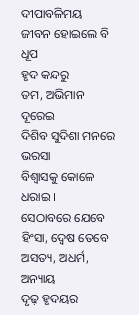ଦୀପାବଳିମୟ
ଜୀବନ ହୋଇଲେ ବି ଧୂପ
ହୃଦ କନ୍ଦରୁ
ତମ, ଅଭିମାନ ଦୂରେଇ
ଦିଶିବ ସୁଦିଶା ମନରେ ଭରସା
ବିଶ୍ବାସକୁ କୋଳେ ଧରାଇ ।
ସେଠାବରେ ଯେବେ ହିଂସା, ଦ୍ବେଷ ତେବେ
ଅସତ୍ୟ, ଅଧର୍ମ, ଅନ୍ୟାୟ
ଦୃଢ଼ ହୃଦୟର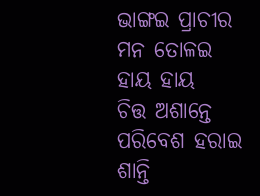ଭାଙ୍ଗଇ ପ୍ରାଚୀର
ମନ ତୋଳଇ ହାୟ ହାୟ
ଚିତ୍ତ ଅଶାନ୍ତେ
ପରିବେଶ ହରାଇ ଶାନ୍ତି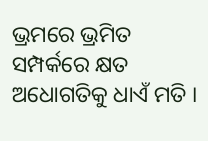ଭ୍ରମରେ ଭ୍ରମିତ ସମ୍ପର୍କରେ କ୍ଷତ
ଅଧୋଗତିକୁ ଧାଏଁ ମତି ।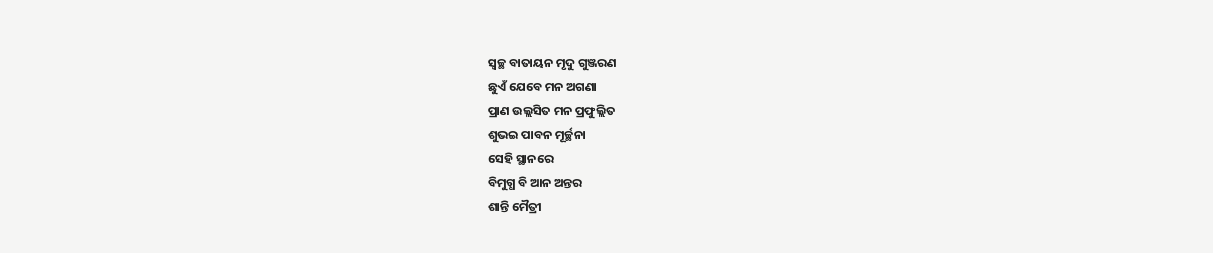ସ୍ବଚ୍ଛ ବାତାୟନ ମୃଦୁ ଗୁଞ୍ଜରଣ
ଛୁଏଁ ଯେବେ ମନ ଅଗଣା
ପ୍ରାଣ ଉଲ୍ଲସିତ ମନ ପ୍ରଫୁଲ୍ଲିତ
ଶୁଭଇ ପାବନ ମୂର୍ଚ୍ଛନା
ସେହି ସ୍ଥାନରେ
ବିମୁଗ୍ଧ ବି ଆନ ଅନ୍ତର
ଶାନ୍ତି ମୈତ୍ରୀ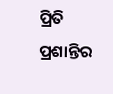ପ୍ରିତି ପ୍ରଶାନ୍ତିର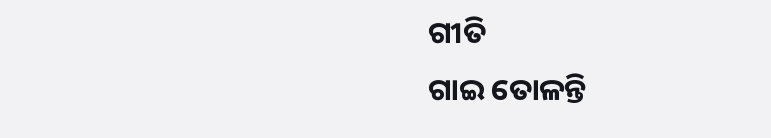ଗୀତି
ଗାଇ ତୋଳନ୍ତି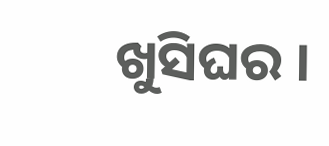ଖୁସିଘର ।